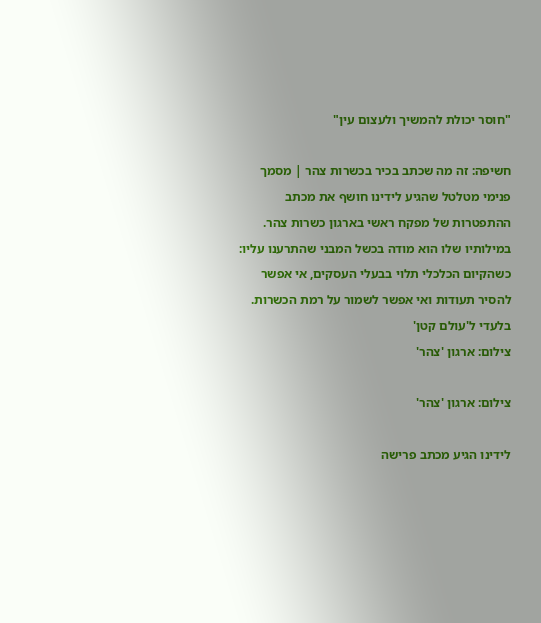"חוסר יכולת להמשיך ולעצום עין"

חשיפה: זה מה שכתב בכיר בכשרות צהר | מסמך פנימי מטלטל שהגיע לידינו חושף את מכתב ההתפטרות של מפקח ראשי בארגון כשרות צהר. במילותיו שלו הוא מודה בכשל המבני שהתרענו עליו: כשהקיום הכלכלי תלוי בבעלי העסקים, אי אפשר להסיר תעודות ואי אפשר לשמור על רמת הכשרות. בלעדי ל'עולם קטן'
צילום: ארגון 'צהר'

צילום: ארגון 'צהר'

לידינו הגיע מכתב פרישה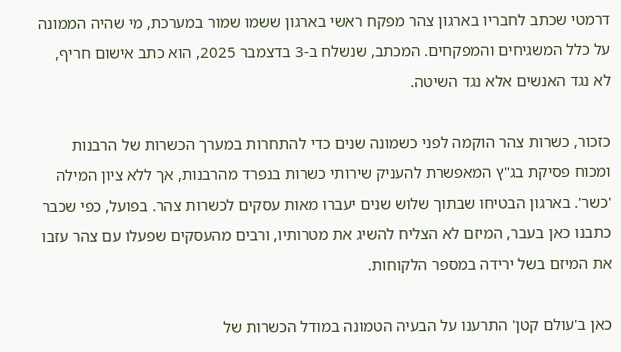דרמטי שכתב לחבריו בארגון צהר מפקח ראשי בארגון ששמו שמור במערכת, מי שהיה הממונה על כלל המשגיחים והמפקחים. המכתב, שנשלח ב-3 בדצמבר 2025, הוא כתב אישום חריף, לא נגד האנשים אלא נגד השיטה.

כזכור, כשרות צהר הוקמה לפני כשמונה שנים כדי להתחרות במערך הכשרות של הרבנות ומכוח פסיקת בג"ץ המאפשרת להעניק שירותי כשרות בנפרד מהרבנות, אך ללא ציון המילה 'כשר'. בארגון הבטיחו שבתוך שלוש שנים יעברו מאות עסקים לכשרות צהר. בפועל, כפי שכבר כתבנו כאן בעבר, המיזם לא הצליח להשיג את מטרותיו, ורבים מהעסקים שפעלו עם צהר עזבו את המיזם בשל ירידה במספר הלקוחות.

כאן ב'עולם קטן' התרענו על הבעיה הטמונה במודל הכשרות של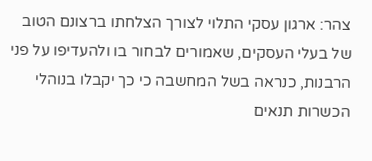צהר: ארגון עסקי התלוי לצורך הצלחתו ברצונם הטוב של בעלי העסקים, שאמורים לבחור בו ולהעדיפו על פני הרבנות, כנראה בשל המחשבה כי כך יקבלו בנוהלי הכשרות תנאים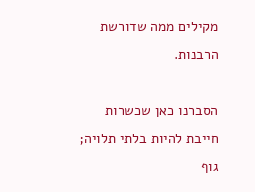מקילים ממה שדורשת הרבנות.

הסברנו כאן שכשרות חייבת להיות בלתי תלויה; גוף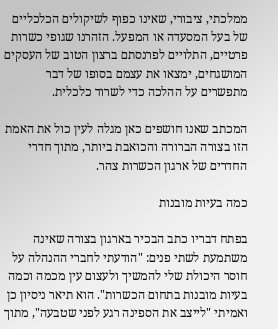ממלכתי, ציבורי, שאינו כפוף לשיקולים הכלכליים של בעל המסעדה או המפעל. הזהרנו שגופי כשרות פרטיים, התלויים לפרנסתם ברצון הטוב של העסקים המושגחים, ימצאו את עצמם בסופו של דבר מתפשרים על ההלכה כדי לשרוד כלכלית.

המכתב שאנו חושפים כאן מגלה לעין כול את האמת הזו בצורה הברורה והכואבת ביותר, מתוך חדרי החדרים של ארגון הכשרות צהר.

כמה בעיות מובנות

בפתח דבריו כתב הבכיר בארגון בצורה שאינה משתמעת לשתי פנים: "הודעתי לחברי ההנהלה על חוסר היכולת שלי להמשיך ולעצום עין מכמה וכמה בעיות מובנות בתחום הכשרות". הוא תיאר ניסיון כן ואמיתי "לייצב את הספינה רגע לפני שטבעה", מתוך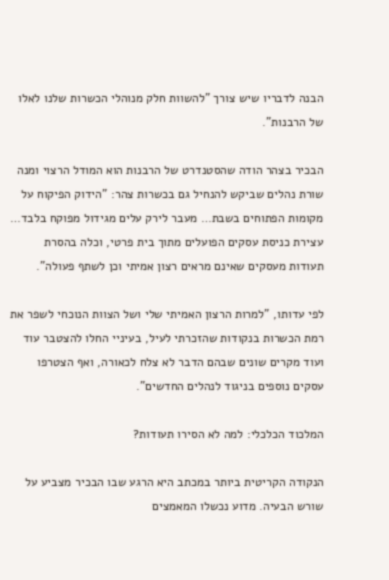הבנה לדבריו שיש צורך "להשוות חלק מנוהלי הכשרות שלנו לאלו של הרבנות".

הבכיר בצהר הודה שהסטנדרט של הרבנות הוא המודל הרצוי ומנה שורת נהלים שביקש להנחיל גם בכשרות צהר: "הידוק הפיקוח על מקומות הפתוחים בשבת… מעבר לירק עלים מגידול מפוקח בלבד… עצירת כניסת עסקים הפועלים מתוך בית פרטי, וכלה בהסרת תעודות מעסקים שאינם מראים רצון אמיתי וכן לשתף פעולה".

לפי עדותו, "למרות הרצון האמיתי שלי ושל הצוות הנוכחי לשפר את רמת הכשרות בנקודות שהזכרתי לעיל, בעיניי החלו להצטבר עוד ועוד מקרים שונים שבהם הדבר לא צלח לכאורה, ואף הצטרפו עסקים נוספים בניגוד לנהלים החדשים".

המלכוד הכלכלי: למה לא הסירו תעודות?

הנקודה הקריטית ביותר במכתב היא הרגע שבו הבכיר מצביע על שורש הבעיה. מדוע נכשלו המאמצים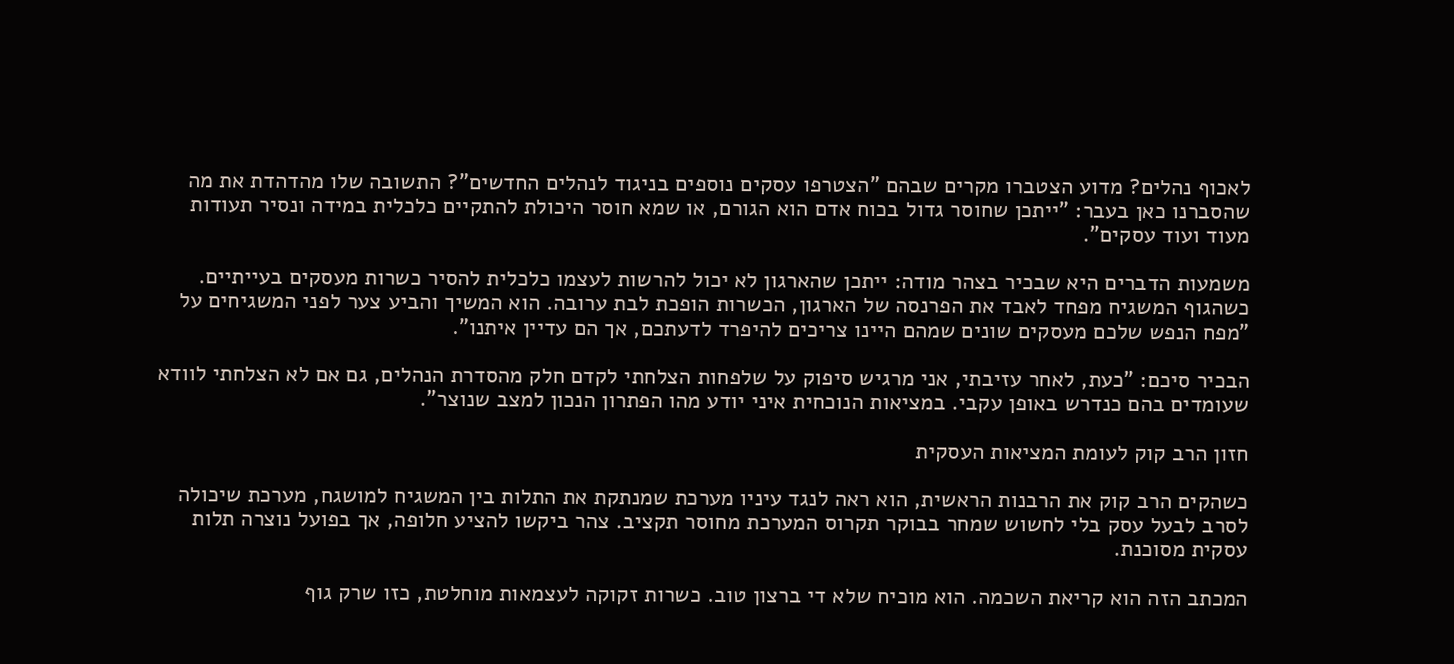לאכוף נהלים? מדוע הצטברו מקרים שבהם "הצטרפו עסקים נוספים בניגוד לנהלים החדשים"? התשובה שלו מהדהדת את מה שהסברנו כאן בעבר: "ייתכן שחוסר גדול בכוח אדם הוא הגורם, או שמא חוסר היכולת להתקיים כלכלית במידה ונסיר תעודות מעוד ועוד עסקים".

משמעות הדברים היא שבכיר בצהר מודה: ייתכן שהארגון לא יכול להרשות לעצמו כלכלית להסיר כשרות מעסקים בעייתיים. כשהגוף המשגיח מפחד לאבד את הפרנסה של הארגון, הכשרות הופכת לבת ערובה. הוא המשיך והביע צער לפני המשגיחים על "מפח הנפש שלכם מעסקים שונים שמהם היינו צריכים להיפרד לדעתכם, אך הם עדיין איתנו".

הבכיר סיכם: "כעת, לאחר עזיבתי, אני מרגיש סיפוק על שלפחות הצלחתי לקדם חלק מהסדרת הנהלים, גם אם לא הצלחתי לוודא שעומדים בהם כנדרש באופן עקבי. במציאות הנוכחית איני יודע מהו הפתרון הנכון למצב שנוצר".

חזון הרב קוק לעומת המציאות העסקית

כשהקים הרב קוק את הרבנות הראשית, הוא ראה לנגד עיניו מערכת שמנתקת את התלות בין המשגיח למושגח, מערכת שיכולה לסרב לבעל עסק בלי לחשוש שמחר בבוקר תקרוס המערכת מחוסר תקציב. צהר ביקשו להציע חלופה, אך בפועל נוצרה תלות עסקית מסוכנת.

המכתב הזה הוא קריאת השכמה. הוא מוכיח שלא די ברצון טוב. כשרות זקוקה לעצמאות מוחלטת, כזו שרק גוף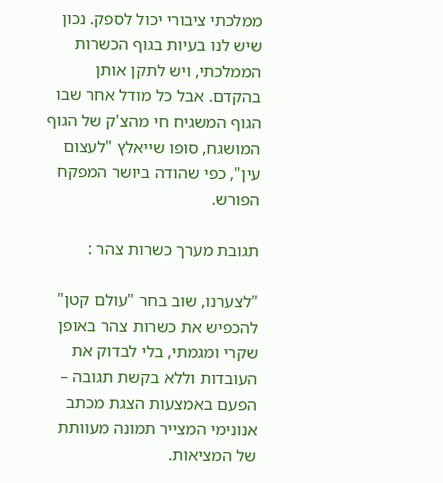ממלכתי ציבורי יכול לספק. נכון שיש לנו בעיות בגוף הכשרות הממלכתי, ויש לתקן אותן בהקדם. אבל כל מודל אחר שבו הגוף המשגיח חי מהצ'ק של הגוף המושגח, סופו שייאלץ "לעצום עין", כפי שהודה ביושר המפקח הפורש.

תגובת מערך כשרות צהר :

"לצערנו, שוב בחר "עולם קטן" להכפיש את כשרות צהר באופן שקרי ומגמתי, בלי לבדוק את העובדות וללא בקשת תגובה – הפעם באמצעות הצגת מכתב אנונימי המצייר תמונה מעוותת של המציאות.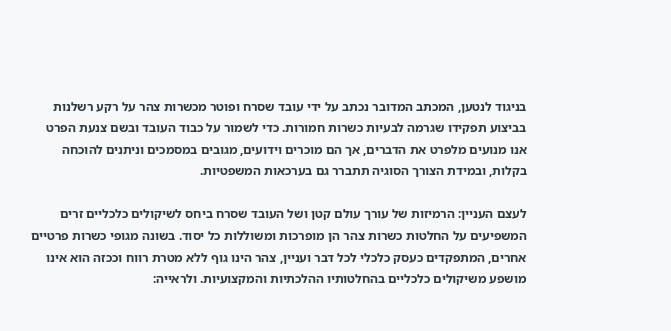בניגוד לנטען, המכתב המדובר נכתב על ידי עובד שסרח ופוטר מכשרות צהר על רקע רשלנות בביצוע תפקידו שגרמה לבעיות כשרות חמורות. כדי לשמור על כבוד העובד ובשם צנעת הפרט אנו מנועים מלפרט את הדברים, אך הם מוכרים וידועים, מגובים במסמכים וניתנים להוכחה בקלות, ובמידת הצורך הסוגיה תתברר גם בערכאות המשפטיות.

לעצם העניין: הרמיזות של עורך עולם קטן ושל העובד שסרח ביחס לשיקולים כלכליים זרים המשפיעים על החלטות כשרות צהר הן מופרכות ומשוללות כל יסוד. בשונה מגופי כשרות פרטיים אחרים, המתפקדים כעסק כלכלי לכל דבר ועניין, צהר הינו גוף ללא מטרת רווח וככזה הוא אינו מושפע משיקולים כלכליים בהחלטותיו ההלכתיות והמקצועיות. ולראייה: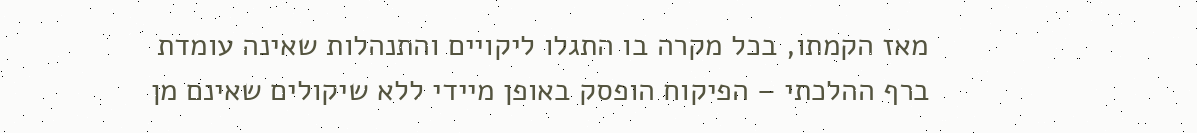מאז הקמתו, בכל מקרה בו התגלו ליקויים והתנהלות שאינה עומדת ברף ההלכתי – הפיקוח הופסק באופן מיידי ללא שיקולים שאינם מן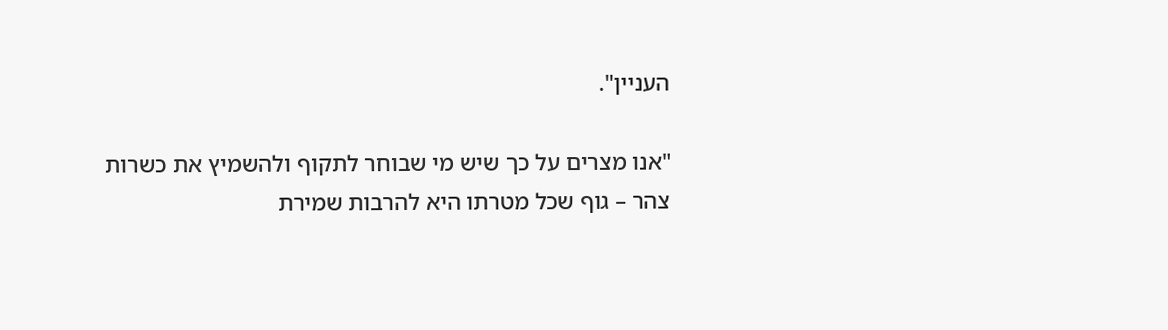העניין".

"אנו מצרים על כך שיש מי שבוחר לתקוף ולהשמיץ את כשרות צהר – גוף שכל מטרתו היא להרבות שמירת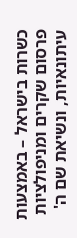כשרות בישראל – באמצעות פרסום שקרים ומניפולציות עיתונאיות, ונשיאת שם ה'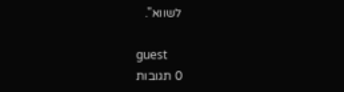לשווא".

guest
0 תגובות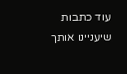עוד כתבות שיעניינו אותך